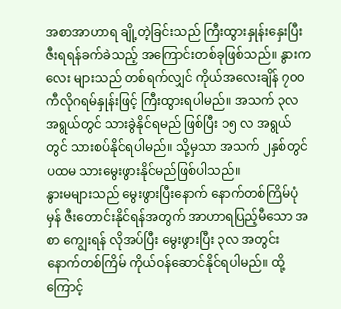အစာအာဟာရ ချို့တဲ့ခြင်းသည် ကြီးထွားနှုန်းနှေးပြီး ဇီးရရန်ခက်ခဲသည့် အကြောင်းတစ်ခုဖြစ်သည်။ နွားကလေး များသည် တစ်ရက်လျှင် ကိုယ်အလေးချိန် ၇၀၀ ကီလိုဂရမ်နှုန်းဖြင့် ကြီးထွားရပါမည်။ အသက် ၃လ အရွယ်တွင် သားခွဲနိုင်ရမည် ဖြစ်ပြီး ၁၅ လ အရွယ်တွင် သားစပ်နိုင်ရပါမည်။ သို့မှသာ အသက် ၂နှစ်တွင် ပထမ သားမွေးဖွားနိုင်မည်ဖြစ်ပါသည်။
နွားမများသည် မွေးဖွားပြီးနောက် နောက်တစ်ကြိမ်ပုံမှန် ဇီးတောင်းနိုင်ရန်အတွက် အာဟာရပြည့်မီသော အစာ ကျွေးရန် လိုအပ်ပြီး မွေးဖွားပြီး ၃လ အတွင်း နောက်တစ်ကြိမ် ကိုယ်ဝန်ဆောင်နိုင်ရပါမည်။ ထို့ကြောင့်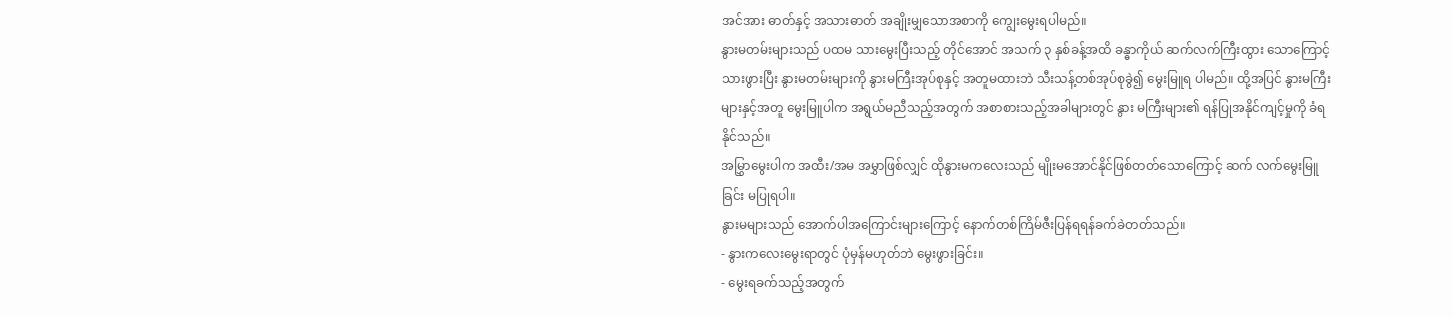အင်အား ဓာတ်နှင့် အသားဓာတ် အချိုးမျှသောအစာကို ကျွေးမွေးရပါမည်။
နွားမတမ်းများသည် ပထမ သားမွေးပြီးသည့် တိုင်အောင် အသက် ၃ နှစ်ခန့်အထိ ခန္ဓာကိုယ် ဆက်လက်ကြီးထွား သောကြောင့် သားဖွားပြီး နွားမတမ်းများကို နွားမကြီးအုပ်စုနှင့် အတူမထားဘဲ သီးသန့်တစ်အုပ်စုခွဲ၍ မွေးမြူရ ပါမည်။ ထို့အပြင် နွားမကြီးများနှင့်အတူ မွေးမြူပါက အရွယ်မညီသည့်အတွက် အစာစားသည့်အခါများတွင် နွား မကြီးများ၏ ရန်ပြုအနိုင်ကျင့်မှုကို ခံရနိုင်သည်။
အမြွှာမွေးပါက အထီး/အမ အမွှာဖြစ်လျှင် ထိုနွားမကလေးသည် မျိုးမအောင်နိုင်ဖြစ်တတ်သောကြောင့် ဆက် လက်မွေးမြူခြင်း မပြုရပါ။
နွားမများသည် အောက်ပါအကြောင်းများကြောင့် နောက်တစ်ကြိမ်ဇီးပြန်ရရန်ခက်ခဲတတ်သည်။
- နွားကလေးမွေးရာတွင် ပုံမှန်မဟုတ်ဘဲ မွေးဖွားခြင်း။
- မွေးရခက်သည့်အတွက်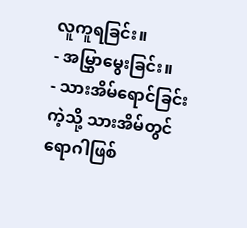လူကူရခြင်း။
- အမြွှာမွေးခြင်း။
- သားအိမ်ရောင်ခြင်းကဲ့သို့ သားအိမ်တွင် ရောဂါဖြစ်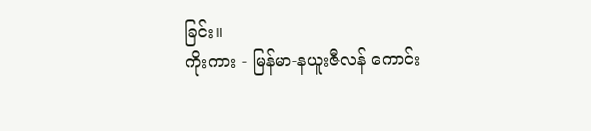ခြင်း။
ကိုးကား - မြန်မာ-နယူးဇီလန် ကောင်း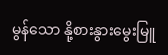မွန်သော နို့စားနွားမွေးမြူ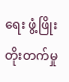ရေး ဖွံ့ဖြိုးတိုးတက်မှု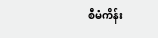စီမံကိန်း